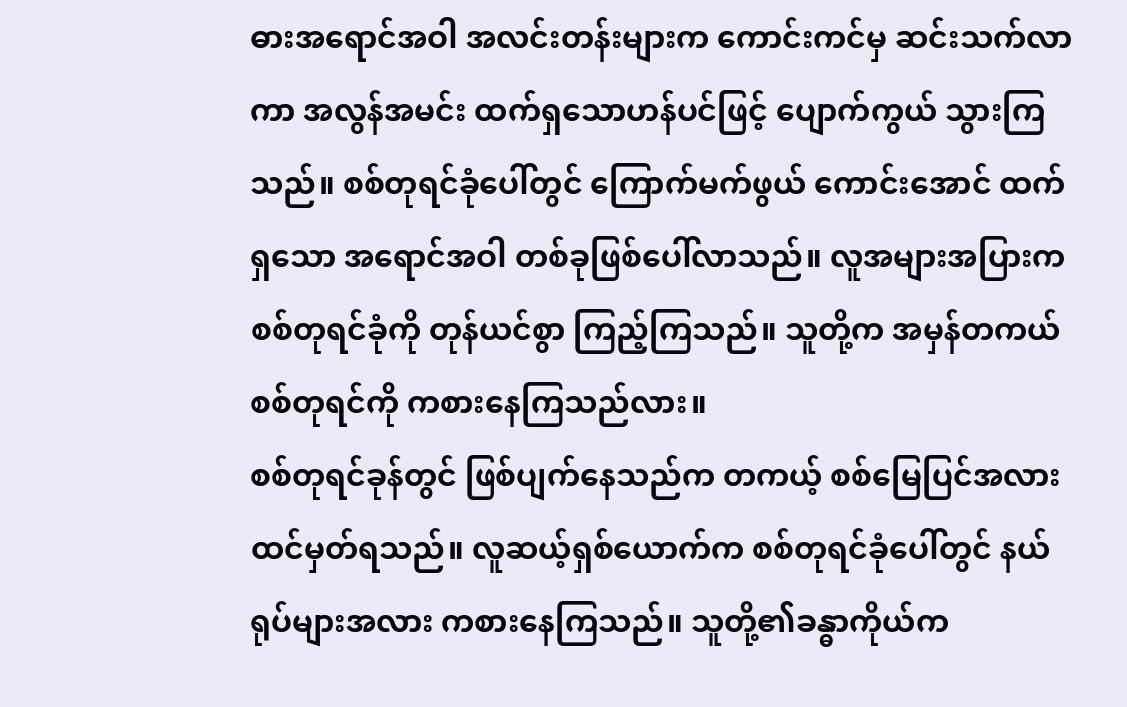ဓားအရောင်အဝါ အလင်းတန်းများက ကောင်းကင်မှ ဆင်းသက်လာကာ အလွန်အမင်း ထက်ရှသောဟန်ပင်ဖြင့် ပျောက်ကွယ် သွားကြသည်။ စစ်တုရင်ခုံပေါ်တွင် ကြောက်မက်ဖွယ် ကောင်းအောင် ထက်ရှသော အရောင်အဝါ တစ်ခုဖြစ်ပေါ်လာသည်။ လူအများအပြားက စစ်တုရင်ခုံကို တုန်ယင်စွာ ကြည့်ကြသည်။ သူတို့က အမှန်တကယ် စစ်တုရင်ကို ကစားနေကြသည်လား။
စစ်တုရင်ခုန်တွင် ဖြစ်ပျက်နေသည်က တကယ့် စစ်မြေပြင်အလား ထင်မှတ်ရသည်။ လူဆယ့်ရှစ်ယောက်က စစ်တုရင်ခုံပေါ်တွင် နယ်ရုပ်များအလား ကစားနေကြသည်။ သူတို့၏ခန္ဓာကိုယ်က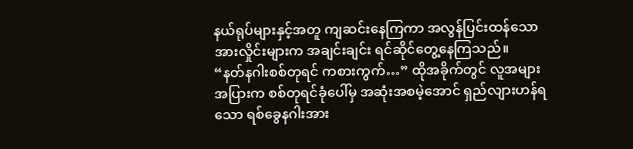နယ်ရုပ်များနှင့်အတူ ကျဆင်းနေကြကာ အလွန်ပြင်းထန်သော အားလှိုင်းများက အချင်းချင်း ရင်ဆိုင်တွေ့နေကြသည်။
“နတ်နဂါးစစ်တုရင် ကစားကွက်…” ထိုအခိုက်တွင် လူအများအပြားက စစ်တုရင်ခုံပေါ်မှ အဆုံးအစမဲ့အောင် ရှည်လျားဟန်ရသော ရစ်ခွေနဂါးအား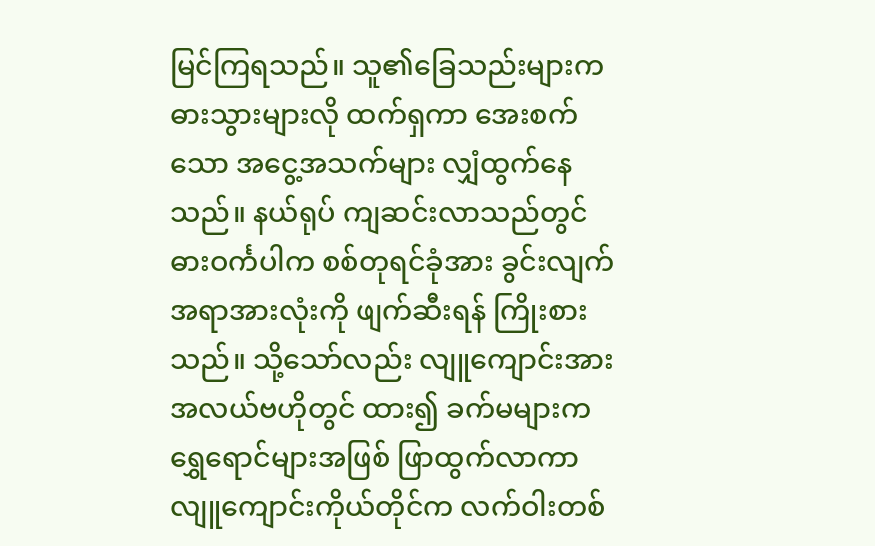မြင်ကြရသည်။ သူ၏ခြေသည်းများက ဓားသွားများလို ထက်ရှကာ အေးစက်သော အငွေ့အသက်များ လျှံထွက်နေသည်။ နယ်ရုပ် ကျဆင်းလာသည်တွင် ဓားဝင်္ကပါက စစ်တုရင်ခုံအား ခွင်းလျက် အရာအားလုံးကို ဖျက်ဆီးရန် ကြိုးစားသည်။ သို့သော်လည်း လျူကျောင်းအား အလယ်ဗဟိုတွင် ထား၍ ခက်မများက ရွှေရောင်များအဖြစ် ဖြာထွက်လာကာ လျူကျောင်းကိုယ်တိုင်က လက်ဝါးတစ်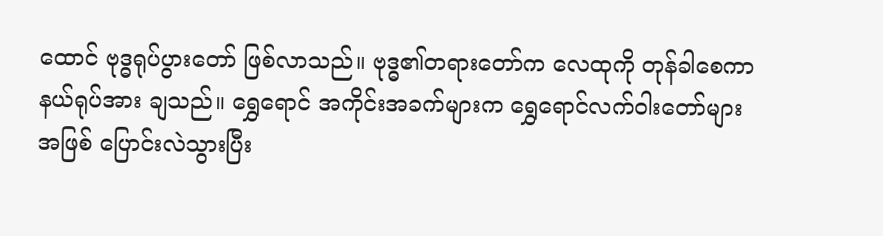ထောင် ဗုဒ္ဓရုပ်ပွားတော် ဖြစ်လာသည်။ ဗုဒ္ဓ၏တရားတော်က လေထုကို တုန်ခါစေကာ နယ်ရုပ်အား ချသည်။ ရွှေရောင် အကိုင်းအခက်များက ရွှေရောင်လက်ဝါးတော်များ အဖြစ် ပြောင်းလဲသွားပြီး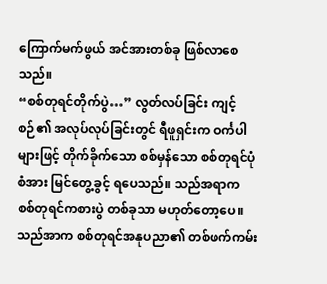ကြောက်မက်ဖွယ် အင်အားတစ်ခု ဖြစ်လာစေသည်။
“စစ်တုရင်တိုက်ပွဲ…” လွတ်လပ်ခြင်း ကျင့်စဉ်၏ အလုပ်လုပ်ခြင်းတွင် ရီဖူရှင်းက ဝင်္ကပါများဖြင့် တိုက်ခိုက်သော စစ်မှန်သော စစ်တုရင်ပုံစံအား မြင်တွေ့ခွင့် ရပေသည်။ သည်အရာက စစ်တုရင်ကစားပွဲ တစ်ခုသာ မဟုတ်တော့ပေ။ သည်အာက စစ်တုရင်အနုပညာ၏ တစ်ဖက်ကမ်း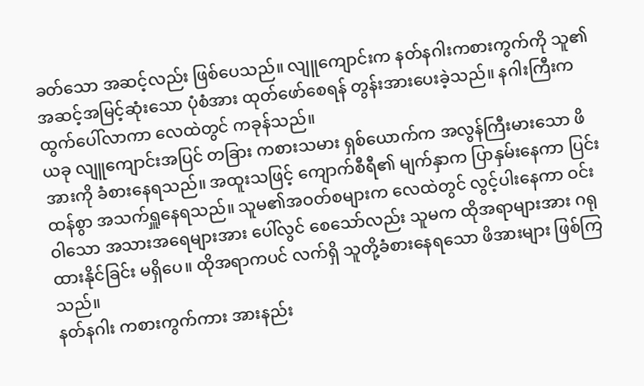ခတ်သော အဆင့်လည်း ဖြစ်ပေသည်။ လျူကျောင်းက နတ်နဂါးကစားကွက်ကို သူ၏ အဆင့်အမြင့်ဆုံးသော ပုံစံအား ထုတ်ဖော်စေရန် တွန်းအားပေးခဲ့သည်။ နဂါးကြီးက ထွက်ပေါ်လာကာ လေထဲတွင် ကခုန်သည်။
ယခု လျူကျောင်းအပြင် တခြား ကစားသမား ရှစ်ယောက်က အလွန်ကြီးမားသော ဖိအားကို ခံစားနေရသည်။ အထူးသဖြင့် ကျောက်စီရီ၏ မျက်နှာက ပြာနှမ်းနေကာ ပြင်းထန်စွာ အသက်ရှူနေရသည်။ သူမ၏အဝတ်စများက လေထဲတွင် လွင့်ပါးနေကာ ဝင်းဝါသော အသားအရေများအား ပေါ်လွင် စေသော်လည်း သူမက ထိုအရာများအား ဂရုထားနိုင်ခြင်း မရှိပေ။ ထိုအရာကပင် လက်ရှိ သူတို့ခံစားနေရသော ဖိအားများ ဖြစ်ကြသည်။
နတ်နဂါး ကစားကွက်ကား အားနည်း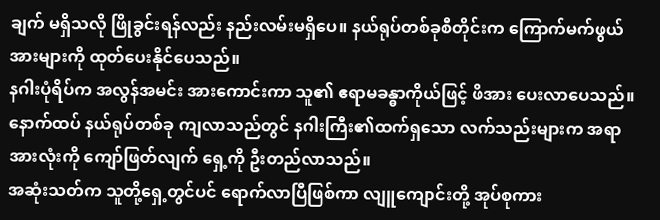ချက် မရှိသလို ဖြိုခွင်းရန်လည်း နည်းလမ်းမရှိပေ။ နယ်ရုပ်တစ်ခုစီတိုင်းက ကြောက်မက်ဖွယ် အားများကို ထုတ်ပေးနိုင်ပေသည်။
နဂါးပုံရိပ်က အလွန်အမင်း အားကောင်းကာ သူ၏ ဧရာမခန္ဓာကိုယ်ဖြင့် ဖိအား ပေးလာပေသည်။ နောက်ထပ် နယ်ရုပ်တစ်ခု ကျလာသည်တွင် နဂါးကြီး၏ထက်ရှသော လက်သည်းများက အရာအားလုံးကို ကျော်ဖြတ်လျက် ရှေ့ကို ဦးတည်လာသည်။
အဆုံးသတ်က သူတို့ရှေ့တွင်ပင် ရောက်လာပြီဖြစ်ကာ လျူကျောင်းတို့ အုပ်စုကား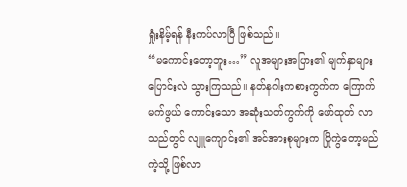ရှုံးနိမ့်ရန် နီးကပ်လာပြီ ဖြစ်သည်။
“မကောင်းတော့ဘူး…” လူအများအပြား၏ မျက်နှာများ ပြောင်းလဲ သွားကြသည်။ နတ်နဂါးကစားကွက်က ကြောက်မက်ဖွယ် ကောင်းသော အဆုံးသတ်ကွက်ကို ဖော်ထုတ် လာသည်တွင် လျူကျောင်း၏ အင်အားစုများက ပြိုကွဲတော့မည်ကဲ့သို့ ဖြစ်လာ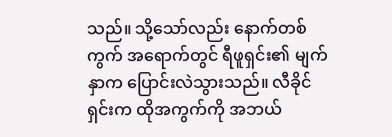သည်။ သို့သော်လည်း နောက်တစ်ကွက် အရောက်တွင် ရီဖူရှင်း၏ မျက်နှာက ပြောင်းလဲသွားသည်။ လီခိုင်ရှင်းက ထိုအကွက်ကို အဘယ်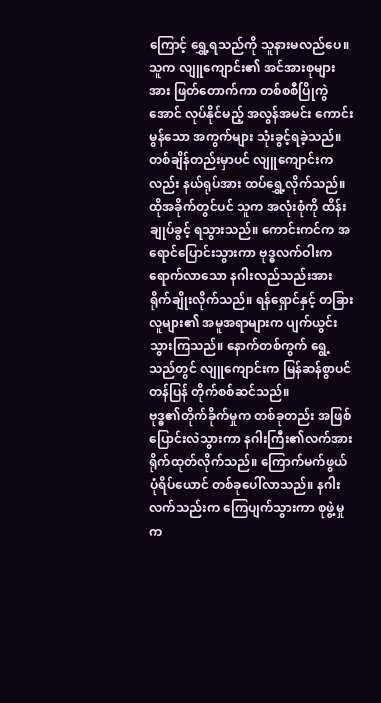ကြောင့် ရွှေ့ရသည်ကို သူနားမလည်ပေ။ သူက လျူကျောင်း၏ အင်အားစုများအား ဖြတ်တောက်ကာ တစ်စစီပြိုကွဲအောင် လုပ်နိုင်မည့် အလွန်အမင်း ကောင်းမွန်သော အကွက်များ သုံးခွင့်ရခဲ့သည်။
တစ်ချိန်တည်းမှာပင် လျူကျောင်းကလည်း နယ်ရုပ်အား ထပ်ရွှေ့လိုက်သည်။ ထိုအခိုက်တွင်ပင် သူက အလုံးစုံကို ထိန်းချုပ်ခွင့် ရသွားသည်။ ကောင်းကင်က အရောင်ပြောင်းသွားကာ ဗုဒ္ဓလက်ဝါးက ရောက်လာသော နဂါးလည်သည်းအား ရိုက်ချိုးလိုက်သည်။ ရန်ရှောင်နှင့် တခြားလူများ၏ အမူအရာများက ပျက်ယွင်းသွားကြသည်။ နောက်တစ်ကွက် ရွေ့သည်တွင် လျူကျောင်းက မြန်ဆန်စွာပင် တန်ပြန် တိုက်စစ်ဆင်သည်။
ဗုဒ္ဓ၏တိုက်ခိုက်မှုက တစ်ခုတည်း အဖြစ် ပြောင်းလဲသွားကာ နဂါးကြီး၏လက်အား ရိုက်ထုတ်လိုက်သည်။ ကြောက်မက်ဖွယ် ပုံရိပ်ယောင် တစ်ခုပေါ်လာသည်။ နဂါးလက်သည်းက ကြေပျက်သွားကာ စုဖွဲ့မှုက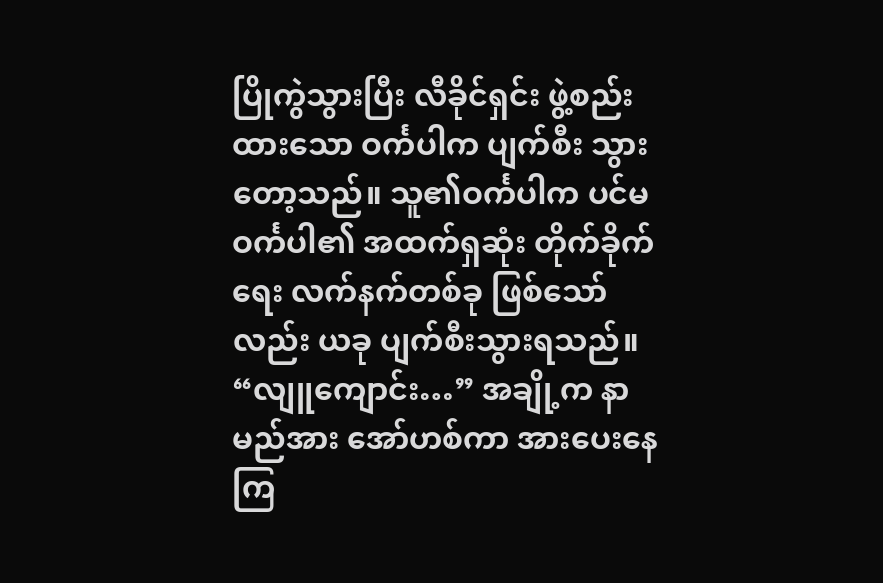ပြိုကွဲသွားပြီး လီခိုင်ရှင်း ဖွဲ့စည်းထားသော ဝင်္ကပါက ပျက်စီး သွားတော့သည်။ သူ၏ဝင်္ကပါက ပင်မဝင်္ကပါ၏ အထက်ရှဆုံး တိုက်ခိုက်ရေး လက်နက်တစ်ခု ဖြစ်သော်လည်း ယခု ပျက်စီးသွားရသည်။
“လျူကျောင်း…” အချို့က နာမည်အား အော်ဟစ်ကာ အားပေးနေကြ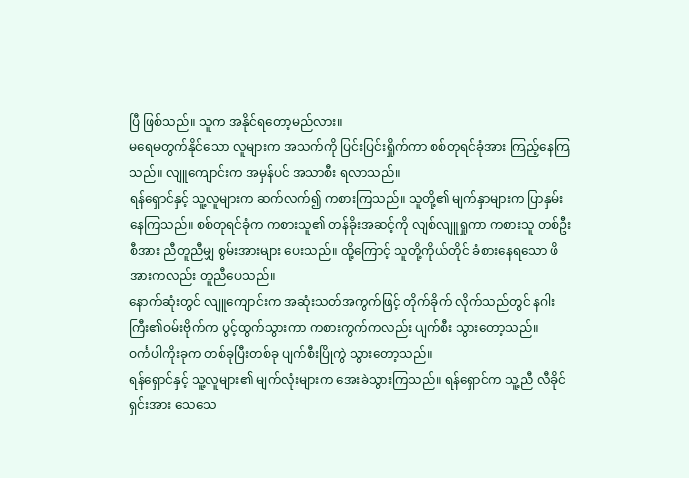ပြီ ဖြစ်သည်။ သူက အနိုင်ရတော့မည်လား။
မရေမတွက်နိုင်သော လူများက အသက်ကို ပြင်းပြင်းရှိုက်ကာ စစ်တုရင်ခုံအား ကြည့်နေကြသည်။ လျူကျောင်းက အမှန်ပင် အသာစီး ရလာသည်။
ရန်ရှောင်နှင့် သူ့လူများက ဆက်လက်၍ ကစားကြသည်။ သူတို့၏ မျက်နှာများက ပြာနှမ်း နေကြသည်။ စစ်တုရင်ခုံက ကစားသူ၏ တန်ခိုးအဆင့်ကို လျစ်လျူရှုကာ ကစားသူ တစ်ဦးစီအား ညီတူညီမျှ စွမ်းအားများ ပေးသည်။ ထို့ကြောင့် သူတို့ကိုယ်တိုင် ခံစားနေရသော ဖိအားကလည်း တူညီပေသည်။
နောက်ဆုံးတွင် လျူကျောင်းက အဆုံးသတ်အကွက်ဖြင့် တိုက်ခိုက် လိုက်သည်တွင် နဂါးကြီး၏ဝမ်းဗိုက်က ပွင့်ထွက်သွားကာ ကစားကွက်ကလည်း ပျက်စီး သွားတော့သည်။
ဝင်္ကပါကိုးခုက တစ်ခုပြီးတစ်ခု ပျက်စီးပြိုကွဲ သွားတော့သည်။
ရန်ရှောင်နှင့် သူ့လူများ၏ မျက်လုံးများက အေးခဲသွားကြသည်။ ရန်ရှောင်က သူ့ညီ လီခိုင်ရှင်းအား သေသေ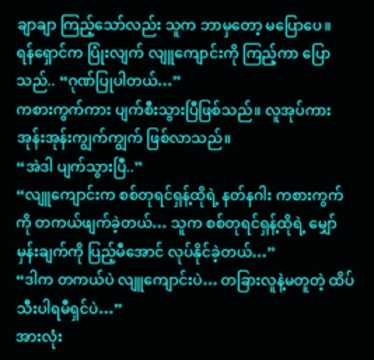ချာချာ ကြည့်သော်လည်း သူက ဘာမှတော့ မပြောပေ။
ရန်ရှောင်က ပြုံးလျက် လျူကျောင်းကို ကြည့်ကာ ပြောသည်.. “ဂုဏ်ပြုပါတယ်…”
ကစားကွက်ကား ပျက်စီးသွားပြီဖြစ်သည်။ လူအုပ်ကား အုန်းအုန်းကျွက်ကျွက် ဖြစ်လာသည်။
“အဲဒါ ပျက်သွားပြီ..”
“လျူကျောင်းက စစ်တုရင်ရှန့်ထိုရဲ့ နတ်နဂါး ကစားကွက်ကို တကယ်ဖျက်ခဲ့တယ်… သူက စစ်တုရင်ရှန့်ထိုရဲ့ မျှော်မှန်းချက်ကို ပြည့်မီအောင် လုပ်နိုင်ခဲ့တယ်…”
“ဒါက တကယ်ပဲ လျူကျောင်းပဲ… တခြားလူနဲ့မတူတဲ့ ထိပ်သီးပါရမီရှင်ပဲ…”
အားလုံး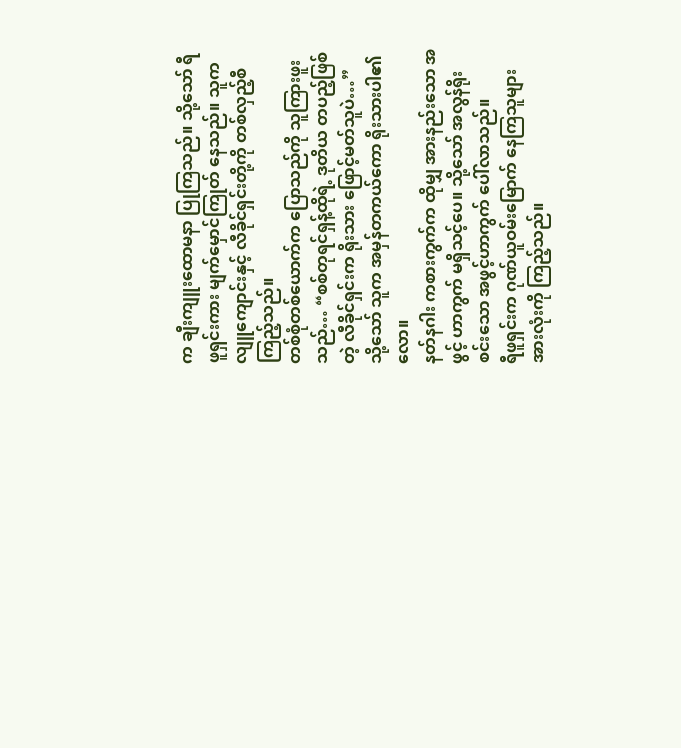က ချီးကျူးထောမနာ ပြုကြသည်။ သို့သော် ရီဖူရှင်းကား မျက်မှောင်ကြုတ် နေသည်။ သူက လျူကျောင်းနှင့် လီခိုင်ရှင်းတို့ကို တစ်လှည့်စီ ကြည့်သည်။
တစ်စုံတစ်ယောက်က ပြောသည်ကို သူကြားဖူးသည်… “စစ်တုရင်ရှန့်ထိုရဲ့ ဒုတိယ တပည့်ဖြစ်တဲ့ လီခိုင်ရှင်းက ရိုးသား ဖြောင့်မတ်သူပဲ…”
သို့သော် သူက အမှန်တကယ်ကော ရိုးသားပါ၏လော။
နတ်နဂါး ကစားကွက်က ထိုမျှ အားနည်းသော အဖွင့် ဟာကွက် မရှိသင့်ပေ။ သို့သော် အလွန်ရိုးစင်းသော အဖွင့်ဟာကွက် ပေါ်လာသည်။
ရီဖူရှင်းက ဂုဏ်ယူဝမ်းမြောက် နေကြသူများ အားလုံးကို ကြည့်သည်။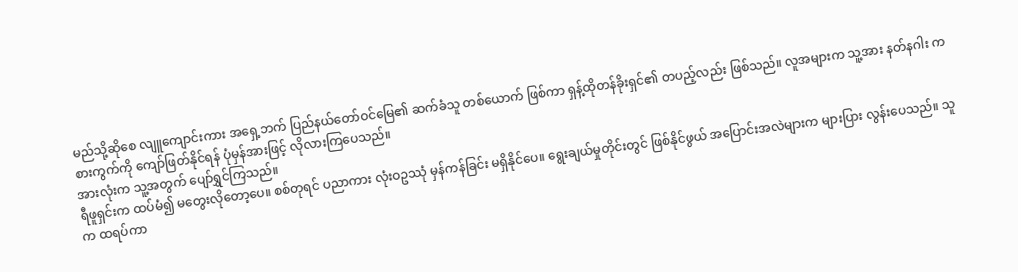မည်သို့ဆိုစေ လျူကျောင်းကား အရှေ့ဘက် ပြည်နယ်တော်ဝင်မြေ၏ ဆက်ခံသူ တစ်ယောက် ဖြစ်ကာ ရှန့်ထိုတန်ခိုးရှင်၏ တပည့်လည်း ဖြစ်သည်။ လူအများက သူ့အား နတ်နဂါး ကစားကွက်ကို ကျော်ဖြတ်နိုင်ရန် ပုံမှန်အားဖြင့် လိုလားကြပေသည်။
အားလုံးက သူ့အတွက် ပျော်ရွှင်ကြသည်။
ရီဖူရှင်းက ထပ်မံ၍ မတွေးလိုတော့ပေ။ စစ်တုရင် ပညာကား လုံးဝဥဿုံ မှန်ကန်ခြင်း မရှိနိုင်ပေ။ ရွေးချယ်မှုတိုင်းတွင် ဖြစ်နိုင်ဖွယ် အပြောင်းအလဲများက များပြား လွန်းပေသည်။ သူက ထရပ်ကာ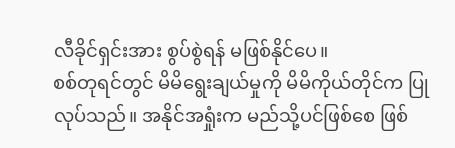လီခိုင်ရှင်းအား စွပ်စွဲရန် မဖြစ်နိုင်ပေ။
စစ်တုရင်တွင် မိမိရွေးချယ်မှုကို မိမိကိုယ်တိုင်က ပြုလုပ်သည်။ အနိုင်အရှုံးက မည်သို့ပင်ဖြစ်စေ ဖြစ်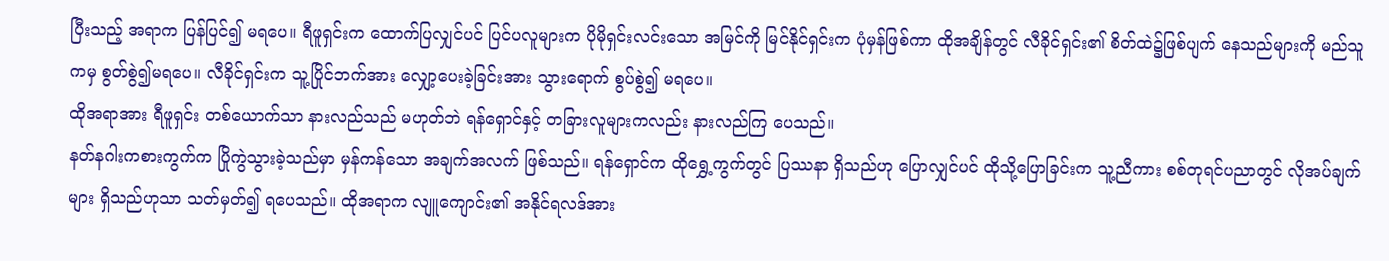ပြီးသည့် အရာက ပြန်ပြင်၍ မရပေ။ ရီဖူရှင်းက ထောက်ပြလျှင်ပင် ပြင်ပလူများက ပိုမိုရှင်းလင်းသော အမြင်ကို မြင်နိုင်ရှင်းက ပုံမှန်ဖြစ်ကာ ထိုအချိန်တွင် လီခိုင်ရှင်း၏ စိတ်ထဲ၌ဖြစ်ပျက် နေသည်များကို မည်သူကမှ စွတ်စွဲ၍မရပေ။ လီခိုင်ရှင်းက သူ့ပြိုင်ဘက်အား လျှော့ပေးခဲ့ခြင်းအား သွားရောက် စွပ်စွဲ၍ မရပေ။
ထိုအရာအား ရီဖူရှင်း တစ်ယောက်သာ နားလည်သည် မဟုတ်ဘဲ ရန်ရှောင်နှင့် တခြားလူများကလည်း နားလည်ကြ ပေသည်။
နတ်နဂါးကစားကွက်က ပြိုကွဲသွားခဲ့သည်မှာ မှန်ကန်သော အချက်အလက် ဖြစ်သည်။ ရန်ရှောင်က ထိုရွှေ့ကွက်တွင် ပြဿနာ ရှိသည်ဟု ပြောလျှင်ပင် ထိုသို့ပြောခြင်းက သူ့ညီကား စစ်တုရင်ပညာတွင် လိုအပ်ချက်များ ရှိသည်ဟုသာ သတ်မှတ်၍ ရပေသည်။ ထိုအရာက လျူကျောင်း၏ အနိုင်ရလဒ်အား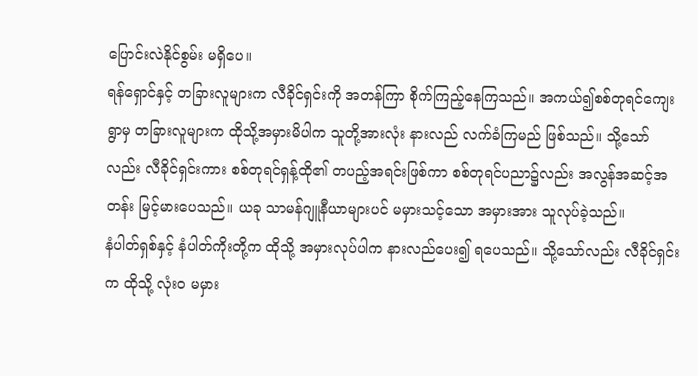ပြောင်းလဲနိုင်စွမ်း မရှိပေ။
ရန်ရှောင်နှင့် တခြားလူများက လီခိုင်ရှင်းကို အတန်ကြာ စိုက်ကြည့်နေကြသည်။ အကယ်၍စစ်တုရင်ကျေးရွာမှ တခြားလူများက ထိုသို့အမှားမိပါက သူတို့အားလုံး နားလည် လက်ခံကြမည် ဖြစ်သည်။ သို့သော်လည်း လီခိုင်ရှင်းကား စစ်တုရင်ရှန့်ထို၏ တပည့်အရင်းဖြစ်ကာ စစ်တုရင်ပညာ၌လည်း အလွန်အဆင့်အတန်း မြင့်မားပေသည်။ ယခု သာမန်ဂျူနီယာများပင် မမှားသင့်သော အမှားအား သူလုပ်ခဲ့သည်။
နံပါတ်ရှစ်နှင့် နံပါတ်ကိုးတို့က ထိုသို့ အမှားလုပ်ပါက နားလည်ပေး၍ ရပေသည်။ သို့သော်လည်း လီခိုင်ရှင်းက ထိုသို့ လုံးဝ မမှား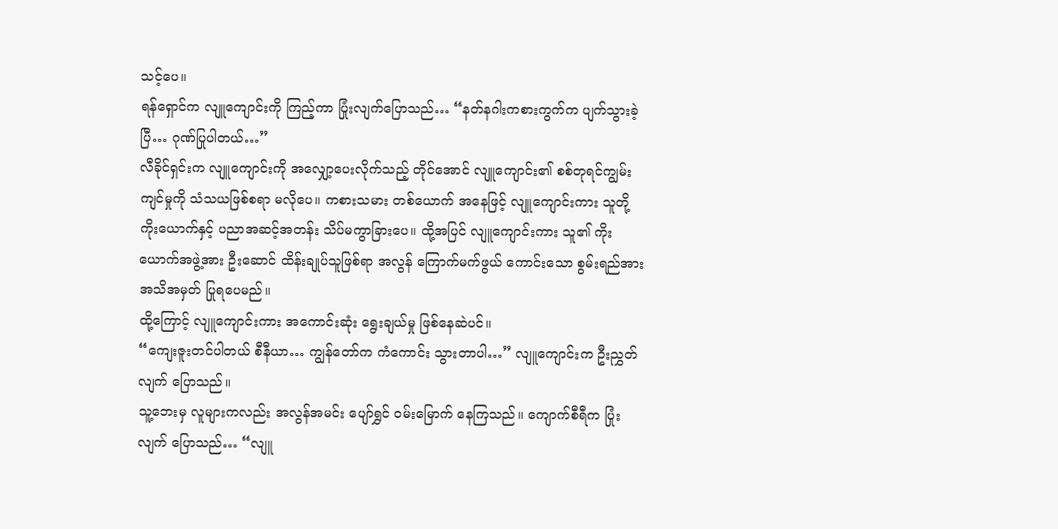သင့်ပေ။
ရန်ရှောင်က လျူကျောင်းကို ကြည့်ကာ ပြုံးလျက်ပြောသည်… “နတ်နဂါးကစားကွက်က ပျက်သွားခဲ့ပြီ… ဂုဏ်ပြုပါတယ်…”
လီခိုင်ရှင်းက လျူကျောင်းကို အလျှော့ပေးလိုက်သည့် တိုင်အောင် လျူကျောင်း၏ စစ်တုရင်ကျွမ်းကျင်မှုကို သံသယဖြစ်စရာ မလိုပေ။ ကစားသမား တစ်ယောက် အနေဖြင့် လျူကျောင်းကား သူတို့ ကိုးယောက်နှင့် ပညာအဆင့်အတန်း သိပ်မကွာခြားပေ။ ထို့အပြင် လျူကျောင်းကား သူ၏ ကိုးယောက်အဖွဲ့အား ဦးဆောင် ထိန်းချုပ်သူဖြစ်ရာ အလွန် ကြောက်မက်ဖွယ် ကောင်းသော စွမ်းရည်အား အသိအမှတ် ပြုရပေမည်။
ထို့ကြောင့် လျူကျောင်းကား အကောင်းဆုံး ရွေးချယ်မှု ဖြစ်နေဆဲပင်။
“ကျေးဇူးတင်ပါတယ် စီနီယာ… ကျွန်တော်က ကံကောင်း သွားတာပါ…” လျူကျောင်းက ဦးညွှတ်လျက် ပြောသည်။
သူ့ဘေးမှ လူများကလည်း အလွန်အမင်း ပျော်ရွှင် ဝမ်းမြောက် နေကြသည်။ ကျောက်စီရီက ပြုံးလျက် ပြောသည်… “လျူ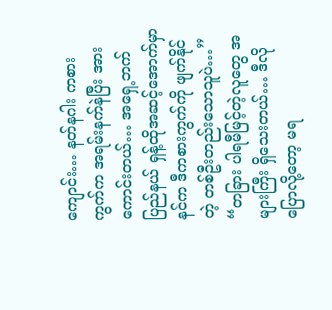ကျောင်း… နတ်နဂါး ကစားကွက်က အရမ်းနက်နဲပြီး အားကောင်းတယ်… အရှေ့ဘက်ပြည်နယ် ရှန့်ထိုအဆင့်အောက်မှာ နင်က ဒီကစားကွက်ကို ဖျက်နိုင်တဲ့ တစ်ဦးတည်းသောသူပဲ…”
“တခြား ပါရမီမြင့်တဲ့လူတွေ အများကြီး ရှိသေးတယ်… ဒီလိုပြောလို့တော့ မရ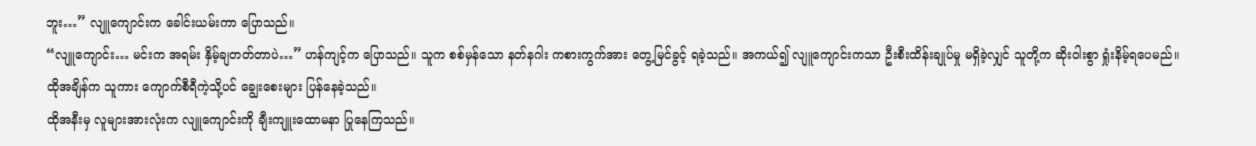ဘူး…” လျူကျောင်းက ခေါင်းယမ်းကာ ပြောသည်။
“လျူကျောင်း… မင်းက အရမ်း နှိမ့်ချတတ်တာပဲ…” ဟန်ကျင့်က ပြောသည်။ သူက စစ်မှန်သော နတ်နဂါး ကစားကွက်အား တွေ့မြင်ခွင့် ရခဲ့သည်။ အကယ်၍ လျူကျောင်းကသာ ဦးစီးထိန်းချုပ်မှု မရှိခဲ့လျှင် သူတို့က ဆိုးဝါးစွာ ရှုံးနိမ့်ရပေမည်။ ထိုအချိန်က သူကား ကျောက်စီရီကဲ့သို့ပင် ချွေးစေးများ ပြန်နေခဲ့သည်။
ထိုအနီးမှ လူများအားလုံးက လျူကျောင်းကို ချီးကျူးထောမနာ ပြုနေကြသည်။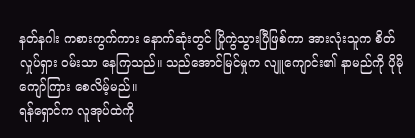နတ်နဂါး ကစားကွက်ကား နောက်ဆုံးတွင် ပြိုကွဲသွားပြီဖြစ်ကာ အားလုံးသူက စိတ်လှုပ်ရှား ဝမ်းသာ နေကြသည်။ သည်အောင်မြင်မှုက လျူကျောင်း၏ နာမည်ကို ပိုမို ကျော်ကြား စေလိမ့်မည်။
ရန်ရှောင်က လူအုပ်ထဲကို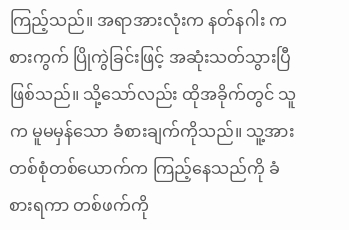ကြည့်သည်။ အရာအားလုံးက နတ်နဂါး ကစားကွက် ပြိုကွဲခြင်းဖြင့် အဆုံးသတ်သွားပြီ ဖြစ်သည်။ သို့သော်လည်း ထိုအခိုက်တွင် သူက မူမမှန်သော ခံစားချက်ကိုသည်။ သူ့အား တစ်စုံတစ်ယောက်က ကြည့်နေသည်ကို ခံစားရကာ တစ်ဖက်ကို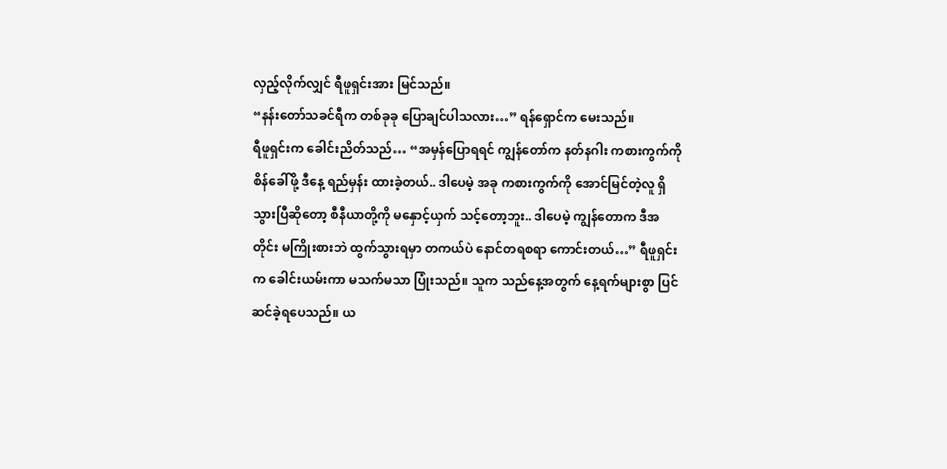လှည့်လိုက်လျှင် ရီဖူရှင်းအား မြင်သည်။
“နန်းတော်သခင်ရီက တစ်ခုခု ပြောချင်ပါသလား…” ရန်ရှောင်က မေးသည်။
ရီဖူရှင်းက ခေါင်းညိတ်သည်… “အမှန်ပြောရရင် ကျွန်တော်က နတ်နဂါး ကစားကွက်ကို စိန်ခေါ်ဖို့ ဒီနေ့ ရည်မှန်း ထားခဲ့တယ်.. ဒါပေမဲ့ အခု ကစားကွက်ကို အောင်မြင်တဲ့လူ ရှိသွားပြီဆိုတော့ စီနီယာတို့ကို မနှောင့်ယှက် သင့်တော့ဘူး.. ဒါပေမဲ့ ကျွန်တောက ဒီအတိုင်း မကြိုးစားဘဲ ထွက်သွားရမှာ တကယ်ပဲ နောင်တရစရာ ကောင်းတယ်…” ရီဖူရှင်းက ခေါင်းယမ်းကာ မသက်မသာ ပြုံးသည်။ သူက သည်နေ့အတွက် နေ့ရက်များစွာ ပြင်ဆင်ခဲ့ရပေသည်။ ယ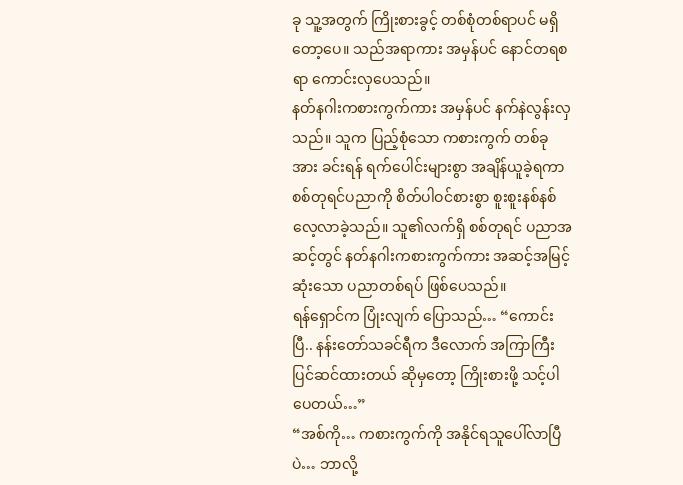ခု သူ့အတွက် ကြိုးစားခွင့် တစ်စုံတစ်ရာပင် မရှိတော့ပေ။ သည်အရာကား အမှန်ပင် နောင်တရစရာ ကောင်းလှပေသည်။
နတ်နဂါးကစားကွက်ကား အမှန်ပင် နက်နဲလွန်းလှသည်။ သူက ပြည့်စုံသော ကစားကွက် တစ်ခုအား ခင်းရန် ရက်ပေါင်းများစွာ အချိန်ယူခဲ့ရကာ စစ်တုရင်ပညာကို စိတ်ပါဝင်စားစွာ စူးစူးနစ်နစ် လေ့လာခဲ့သည်။ သူ၏လက်ရှိ စစ်တုရင် ပညာအဆင့်တွင် နတ်နဂါးကစားကွက်ကား အဆင့်အမြင့်ဆုံးသော ပညာတစ်ရပ် ဖြစ်ပေသည်။
ရန်ရှောင်က ပြုံးလျက် ပြောသည်… “ကောင်းပြီ.. နန်းတော်သခင်ရီက ဒီလောက် အကြာကြီး ပြင်ဆင်ထားတယ် ဆိုမှတော့ ကြိုးစားဖို့ သင့်ပါပေတယ်…”
“အစ်ကို… ကစားကွက်ကို အနိုင်ရသူပေါ်လာပြီပဲ… ဘာလို့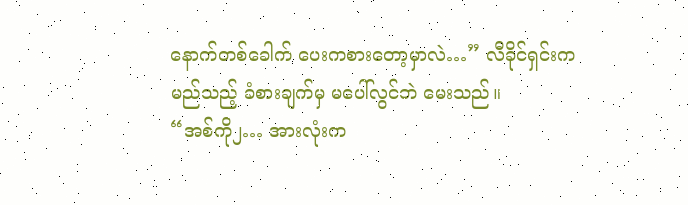နောက်တစ်ခေါက် ပေးကစားတော့မှာလဲ…” လီခိုင်ရှင်းက မည်သည့် ခံစားချက်မှ မပေါ်လွင်ဘဲ မေးသည်။
“အစ်ကို၂… အားလုံးက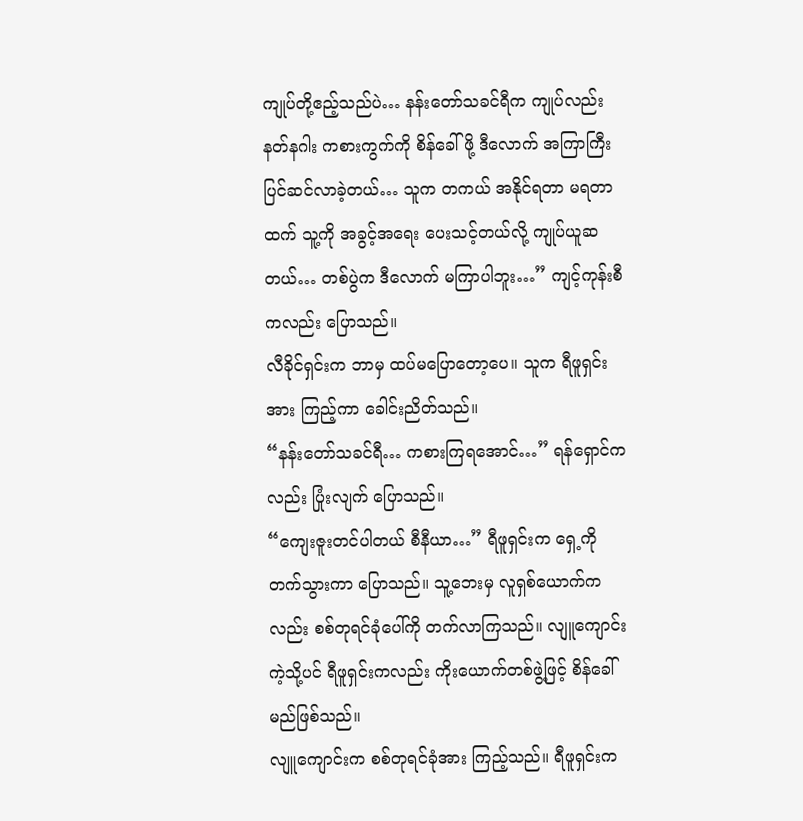ကျုပ်တို့ဧည့်သည်ပဲ… နန်းတော်သခင်ရီက ကျုပ်လည်း နတ်နဂါး ကစားကွက်ကို စိန်ခေါ်ဖို့ ဒီလောက် အကြာကြီး ပြင်ဆင်လာခဲ့တယ်… သူက တကယ် အနိုင်ရတာ မရတာထက် သူ့ကို အခွင့်အရေး ပေးသင့်တယ်လို့ ကျုပ်ယူဆတယ်… တစ်ပွဲက ဒီလောက် မကြာပါဘူး…” ကျင့်ကုန်းစီကလည်း ပြောသည်။
လီခိုင်ရှင်းက ဘာမှ ထပ်မပြောတော့ပေ။ သူက ရီဖူရှင်းအား ကြည့်ကာ ခေါင်းညိတ်သည်။
“နန်းတော်သခင်ရီ… ကစားကြရအောင်…” ရန်ရှောင်ကလည်း ပြုံးလျက် ပြောသည်။
“ကျေးဇူးတင်ပါတယ် စီနီယာ…” ရီဖူရှင်းက ရှေ့ကို တက်သွားကာ ပြောသည်။ သူ့ဘေးမှ လူရှစ်ယောက်ကလည်း စစ်တုရင်ခုံပေါ်ကို တက်လာကြသည်။ လျူကျောင်းကဲ့သို့ပင် ရီဖူရှင်းကလည်း ကိုးယောက်တစ်ဖွဲ့ဖြင့် စိန်ခေါ်မည်ဖြစ်သည်။
လျူကျောင်းက စစ်တုရင်ခုံအား ကြည့်သည်။ ရီဖူရှင်းက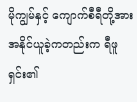မိုကျွမ်နှင့် ကျောက်စီရီတို့အား အနိုင်ယူခဲ့ကတည်းက ရီဖူရှင်း၏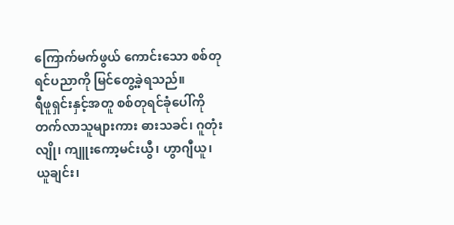ကြောက်မက်ဖွယ် ကောင်းသော စစ်တုရင်ပညာကို မြင်တွေ့ခဲ့ရသည်။
ရီဖူရှင်းနှင့်အတူ စစ်တုရင်ခုံပေါ်ကို တက်လာသူများကား ဓားသခင်၊ ဂူတုံးလျို၊ ကျူးကော့မင်းယွီ၊ ဟွာဂျီယူ၊ ယူချင်း၊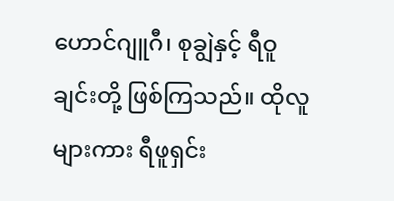ဟောင်ဂျူဂီ၊ စုချွဲနှင့် ရီဝူချင်းတို့ ဖြစ်ကြသည်။ ထိုလူများကား ရီဖူရှင်း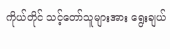ကိုယ်တိုင် သင့်တော်သူများအား ရွေးချယ်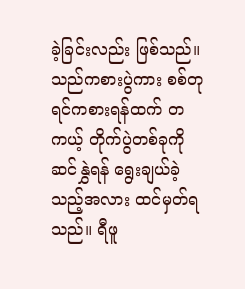ခဲ့ခြင်းလည်း ဖြစ်သည်။
သည်ကစားပွဲကား စစ်တုရင်ကစားရန်ထက် တကယ့် တိုက်ပွဲတစ်ခုကို ဆင်နွှဲရန် ရွေးချယ်ခဲ့သည့်အလား ထင်မှတ်ရသည်။ ရီဖူ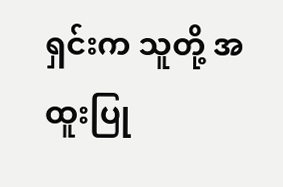ရှင်းက သူတို့ အထူးပြု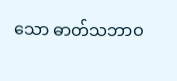သော ဓာတ်သဘာဝ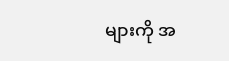များကို အ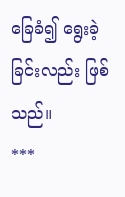ခြေခံ၍ ရွေးခဲ့ခြင်းလည်း ဖြစ်သည်။
***